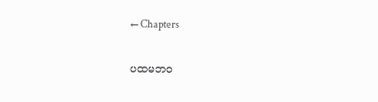← Chapters

ပထမဘဝ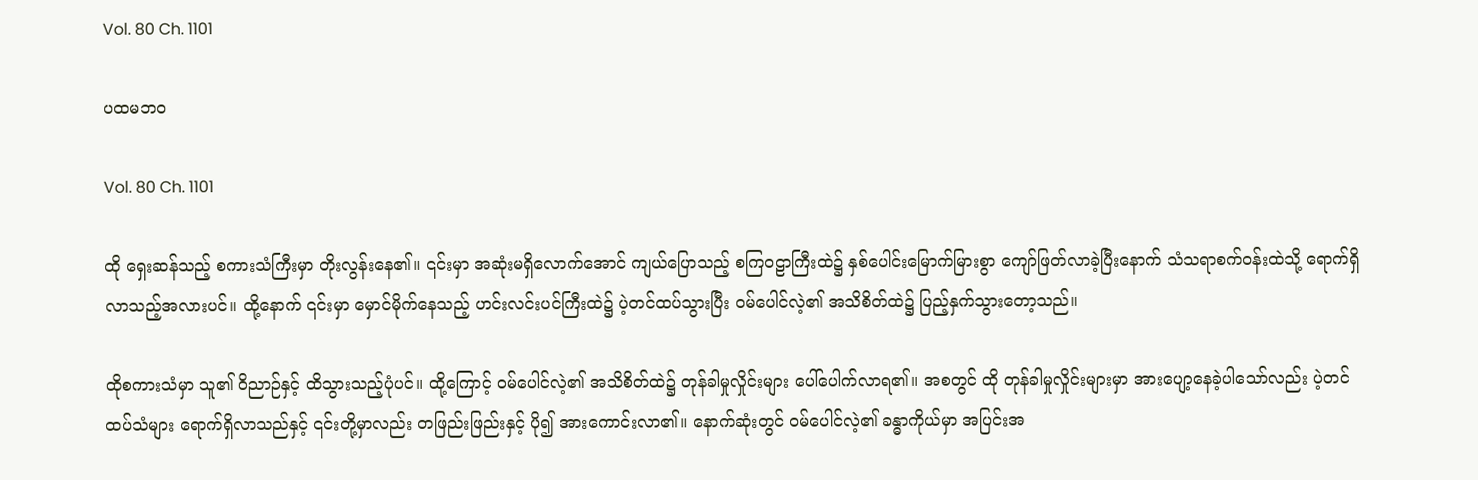Vol. 80 Ch. 1101

ပထမဘဝ

Vol. 80 Ch. 1101

ထို ရှေးဆန်သည့် စကားသံကြီးမှာ တိုးလွန်းနေ၏။ ၎င်းမှာ အဆုံးမရှိလောက်အောင် ကျယ်ပြောသည့် စကြဝဠာကြီးထဲ၌ နှစ်ပေါင်းမြောက်မြားစွာ ကျော်ဖြတ်လာခဲ့ပြီးနောက် သံသရာစက်ဝန်းထဲသို့ ရောက်ရှိလာသည့်အလားပင်။ ထို့နောက် ၎င်းမှာ မှောင်မိုက်နေသည့် ဟင်းလင်းပင်ကြီးထဲ၌ ပဲ့တင်ထပ်သွားပြီး ဝမ်ပေါင်လဲ့၏ အသိစိတ်ထဲ၌ ပြည့်နှက်သွားတော့သည်။

ထိုစကားသံမှာ သူ၏ ဝိညာဉ်နှင့် ထိသွားသည့်ပုံပင်။ ထို့ကြောင့် ဝမ်ပေါင်လဲ့၏ အသိစိတ်ထဲ၌ တုန်ခါမှုလှိုင်းများ ပေါ်ပေါက်လာရ၏။ အစတွင် ထို တုန်ခါမှုလှိုင်းများမှာ အားပျော့နေခဲ့ပါသော်လည်း ပဲ့တင်ထပ်သံများ ရောက်ရှိလာသည်နှင့် ၎င်းတို့မှာလည်း တဖြည်းဖြည်းနှင့် ပို၍ အားကောင်းလာ၏။ နောက်ဆုံးတွင် ဝမ်ပေါင်လဲ့၏ ခန္ဓာကိုယ်မှာ အပြင်းအ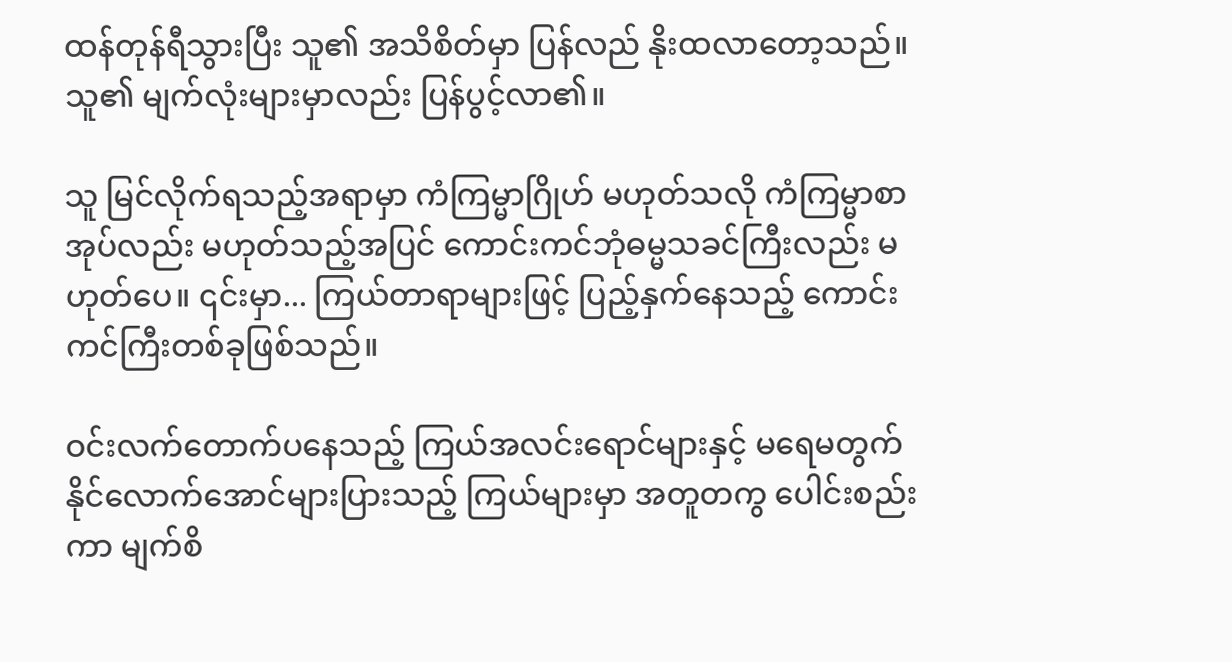ထန်တုန်ရီသွားပြီး သူ၏ အသိစိတ်မှာ ပြန်လည် နိုးထလာတော့သည်။ သူ၏ မျက်လုံးများမှာလည်း ပြန်ပွင့်လာ၏။

သူ မြင်လိုက်ရသည့်အရာမှာ ကံကြမ္မာဂြိုဟ် မဟုတ်သလို ကံကြမ္မာစာအုပ်လည်း မဟုတ်သည့်အပြင် ကောင်းကင်ဘုံဓမ္မသခင်ကြီးလည်း မဟုတ်ပေ။ ၎င်းမှာ... ကြယ်တာရာများဖြင့် ပြည့်နှက်နေသည့် ကောင်းကင်ကြီးတစ်ခုဖြစ်သည်။

ဝင်းလက်တောက်ပနေသည့် ကြယ်အလင်းရောင်များနှင့် မရေမတွက်နိုင်လောက်အောင်များပြားသည့် ကြယ်များမှာ အတူတကွ ပေါင်းစည်းကာ မျက်စိ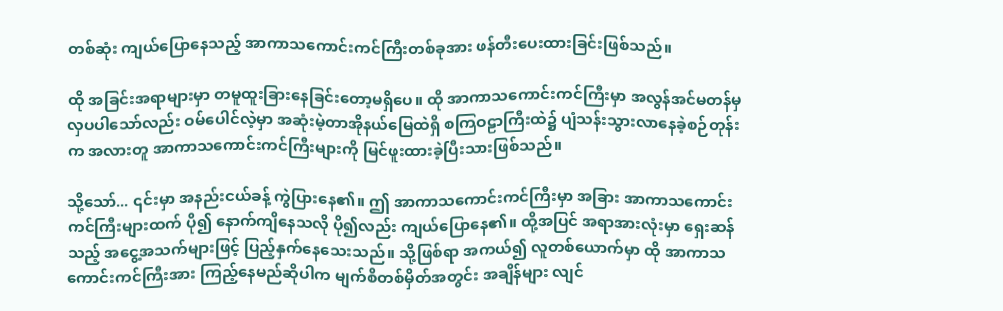တစ်ဆုံး ကျယ်ပြောနေသည့် အာကာသကောင်းကင်ကြီးတစ်ခုအား ဖန်တီးပေးထားခြင်းဖြစ်သည်။

ထို အခြင်းအရာများမှာ တမူထူးခြားနေခြင်းတော့မရှိပေ။ ထို အာကာသကောင်းကင်ကြီးမှာ အလွန်အင်မတန်မှ လှပပါသော်လည်း ဝမ်ပေါင်လဲ့မှာ အဆုံးမဲ့တာအိုနယ်မြေထဲရှိ စကြဝဠာကြီးထဲ၌ ပျံသန်းသွားလာနေခဲ့စဉ်တုန်းက အလားတူ အာကာသကောင်းကင်ကြီးများကို မြင်ဖူးထားခဲ့ပြီးသားဖြစ်သည်။

သို့သော်... ၎င်းမှာ အနည်းငယ်ခန့် ကွဲပြားနေ၏။ ဤ အာကာသကောင်းကင်ကြီးမှာ အခြား အာကာသကောင်းကင်ကြီးများထက် ပို၍ နောက်ကျိနေသလို ပို၍လည်း ကျယ်ပြောနေ၏။ ထို့အပြင် အရာအားလုံးမှာ ရှေးဆန်သည့် အငွေ့အသက်များဖြင့် ပြည့်နှက်နေသေးသည်။ သို့ဖြစ်ရာ အကယ်၍ လူတစ်ယောက်မှာ ထို အာကာသကောင်းကင်ကြီးအား ကြည့်နေမည်ဆိုပါက မျက်စိတစ်မှိတ်အတွင်း အချိန်များ လျင်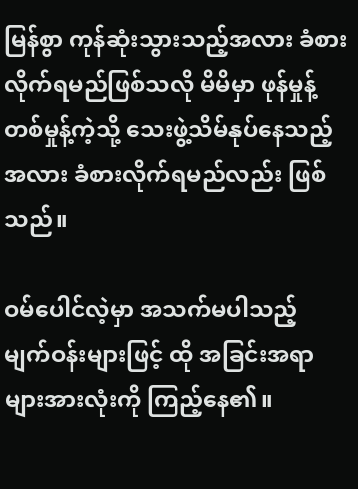မြန်စွာ ကုန်ဆုံးသွားသည့်အလား ခံစားလိုက်ရမည်ဖြစ်သလို မိမိမှာ ဖုန်မှုန့်တစ်မှုန့်ကဲ့သို့ သေးဖွဲ့သိမ်နုပ်နေသည့်အလား ခံစားလိုက်ရမည်လည်း ဖြစ်သည်။

ဝမ်ပေါင်လဲ့မှာ အသက်မပါသည့် မျက်ဝန်းများဖြင့် ထို အခြင်းအရာများအားလုံးကို ကြည့်နေ၏။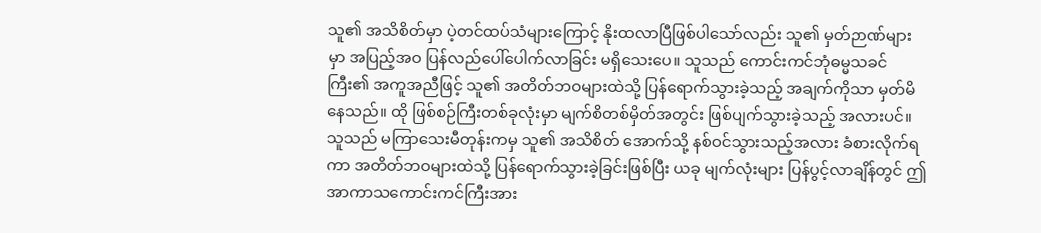သူ၏ အသိစိတ်မှာ ပဲ့တင်ထပ်သံများကြောင့် နိုးထလာပြီဖြစ်ပါသော်လည်း သူ၏ မှတ်ဉာဏ်များမှာ အပြည့်အဝ ပြန်လည်ပေါ်ပေါက်လာခြင်း မရှိသေးပေ။ သူသည် ကောင်းကင်ဘုံဓမ္မသခင်ကြီး၏ အကူအညီဖြင့် သူ၏ အတိတ်ဘဝများထဲသို့ ပြန်ရောက်သွားခဲ့သည့် အချက်ကိုသာ မှတ်မိနေသည်။ ထို ဖြစ်စဉ်ကြီးတစ်ခုလုံးမှာ မျက်စိတစ်မှိတ်အတွင်း ဖြစ်ပျက်သွားခဲ့သည့် အလားပင်။ သူသည် မကြာသေးမီတုန်းကမှ သူ၏ အသိစိတ် အောက်သို့ နစ်ဝင်သွားသည့်အလား ခံစားလိုက်ရကာ အတိတ်ဘဝများထဲသို့ ပြန်ရောက်သွားခဲ့ခြင်းဖြစ်ပြီး ယခု မျက်လုံးများ ပြန်ပွင့်လာချိန်တွင် ဤ အာကာသကောင်းကင်ကြီးအား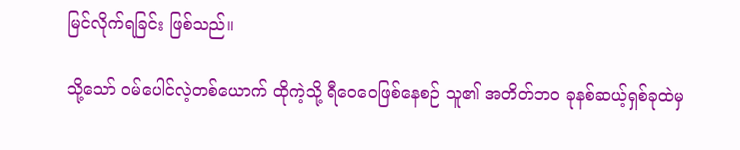မြင်လိုက်ရခြင်း ဖြစ်သည်။

သို့သော် ဝမ်ပေါင်လဲ့တစ်ယောက် ထိုကဲ့သို့ ရီဝေဝေဖြစ်နေစဉ် သူ၏ အတိတ်ဘဝ ခုနစ်ဆယ့်ရှစ်ခုထဲမှ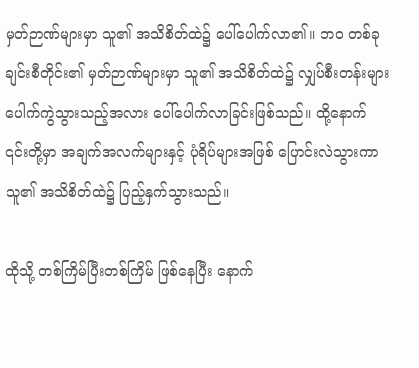မှတ်ဉာဏ်များမှာ သူ၏ အသိစိတ်ထဲ၌ ပေါ်ပေါက်လာ၏။ ဘဝ တစ်ခုချင်းစီတိုင်း၏ မှတ်ဉာဏ်များမှာ သူ၏ အသိစိတ်ထဲ၌ လျှပ်စီးတန်းများ ပေါက်ကွဲသွားသည့်အလား ပေါ်ပေါက်လာခြင်းဖြစ်သည်။ ထို့နောက် ၎င်းတို့မှာ အချက်အလက်များနှင့် ပုံရိပ်များအဖြစ် ပြောင်းလဲသွားကာ သူ၏ အသိစိတ်ထဲ၌ ပြည့်နှက်သွားသည်။

ထိုသို့ တစ်ကြိမ်ပြီးတစ်ကြိမ် ဖြစ်နေပြီး နောက်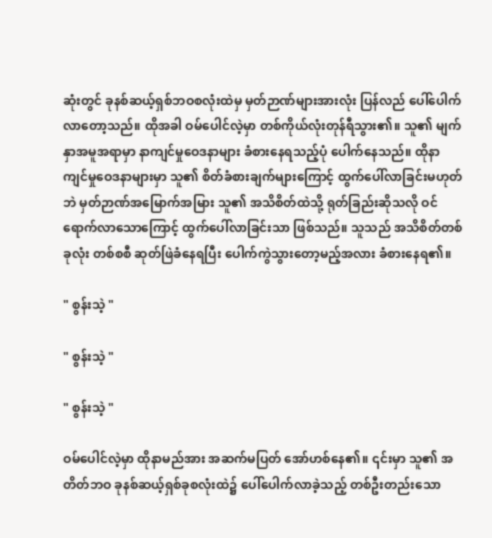ဆုံးတွင် ခုနစ်ဆယ့်ရှစ်ဘဝစလုံးထဲမှ မှတ်ဉာဏ်များအားလုံး ပြန်လည် ပေါ်ပေါက်လာတော့သည်။ ထိုအခါ ဝမ်ပေါင်လဲ့မှာ တစ်ကိုယ်လုံးတုန်ရီသွား၏။ သူ၏ မျက်နှာအမူအရာမှာ နာကျင်မှုဝေဒနာများ ခံစားနေရသည့်ပုံ ပေါက်နေသည်။ ထိုနာကျင်မှုဝေဒနာများမှာ သူ၏ စိတ်ခံစားချက်များကြောင့် ထွက်ပေါ်လာခြင်းမဟုတ်ဘဲ မှတ်ဉာဏ်အမြောက်အမြား သူ၏ အသိစိတ်ထဲသို့ ရုတ်ခြည်းဆိုသလို ဝင်ရောက်လာသောကြောင့် ထွက်ပေါ်လာခြင်းသာ ဖြစ်သည်။ သူသည် အသိစိတ်တစ်ခုလုံး တစ်စစီ ဆုတ်ဖြဲခံနေရပြီး ပေါက်ကွဲသွားတော့မည့်အလား ခံစားနေရ၏။

" စွန်းသဲ့ "

" စွန်းသဲ့ "

" စွန်းသဲ့ "

ဝမ်ပေါင်လဲ့မှာ ထိုနာမည်အား အဆက်မပြတ် အော်ဟစ်နေ၏။ ၎င်းမှာ သူ၏ အတိတ်ဘဝ ခုနစ်ဆယ့်ရှစ်ခုစလုံးထဲ၌ ပေါ်ပေါက်လာခဲ့သည့် တစ်ဦးတည်းသော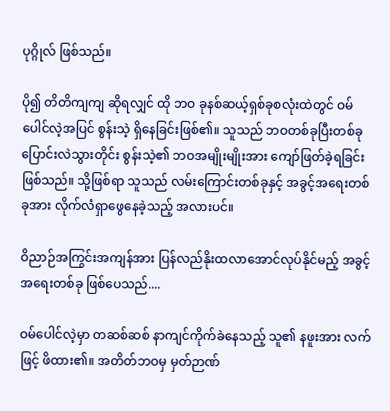ပုဂ္ဂိုလ် ဖြစ်သည်။

ပို၍ တိတိကျကျ ဆိုရလျှင် ထို ဘဝ ခုနစ်ဆယ့်ရှစ်ခုစလုံးထဲတွင် ဝမ်ပေါင်လဲ့အပြင် စွန်းသဲ့ ရှိနေခြင်းဖြစ်၏။ သူသည် ဘဝတစ်ခုပြီးတစ်ခု ပြောင်းလဲသွားတိုင်း စွန်းသဲ့၏ ဘဝအမျိုးမျိုးအား ကျော်ဖြတ်ခဲ့ရခြင်း ဖြစ်သည်။ သို့ဖြစ်ရာ သူသည် လမ်းကြောင်းတစ်ခုနှင့် အခွင့်အရေးတစ်ခုအား လိုက်လံရှာဖွေနေခဲ့သည့် အလားပင်။

ဝိညာဉ်အကြွင်းအကျန်အား ပြန်လည်နိုးထလာအောင်လုပ်နိုင်မည့် အခွင့်အရေးတစ်ခု ဖြစ်ပေသည်....

ဝမ်ပေါင်လဲ့မှာ တဆစ်ဆစ် နာကျင်ကိုက်ခဲနေသည့် သူ၏ နဖူးအား လက်ဖြင့် ဖိထား၏။ အတိတ်ဘဝမှ မှတ်ဉာဏ်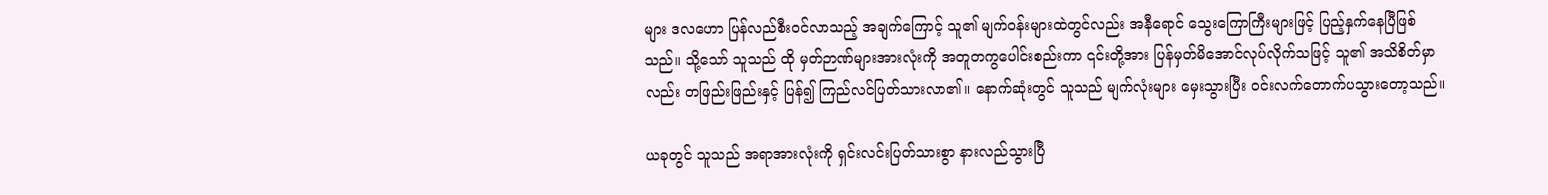များ ဒလဟော ပြန်လည်စီးဝင်လာသည့် အချက်ကြောင့် သူ၏ မျက်ဝန်းများထဲတွင်လည်း အနီရောင် သွေးကြောကြီးများဖြင့် ပြည့်နှက်နေပြီဖြစ်သည်။ သို့သော် သူသည် ထို မှတ်ဉာဏ်များအားလုံးကို အတူတကွပေါင်းစည်းကာ ၎င်းတို့အား ပြန်မှတ်မိအောင်လုပ်လိုက်သဖြင့် သူ၏ အသိစိတ်မှာလည်း တဖြည်းဖြည်းနှင့် ပြန်၍ ကြည်လင်ပြတ်သားလာ၏။ နောက်ဆုံးတွင် သူသည် မျက်လုံးများ မှေးသွားပြီး ဝင်းလက်တောက်ပသွားတော့သည်။

ယခုတွင် သူသည် အရာအားလုံးကို ရှင်းလင်းပြတ်သားစွာ နားလည်သွားပြီ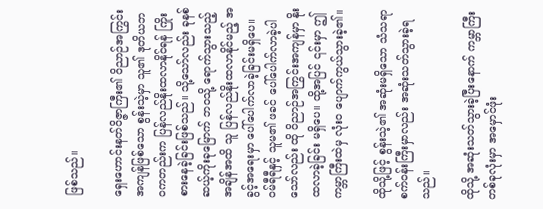ဖြစ်သည်။

ရှေးဟောင်းနတ်ဝိဇ္ဇာကြီး၏ ဝိညာဉ်အကြွင်းအကျန်ဖြစ်သော စွန်းသဲ့မှာ သူ၏ ဒုတိယဘဝကတည်းက ပြန်လည်နိုးထလာနိုင်ရန် ကြိုးစားနေခဲ့ခြင်းဖြစ်သည်။ သို့သော်လည်း ခုနစ်ဆယ့်ကိုးခုမြောက် ဘဝသို့ ရောက်သွားသည့်အချိန်အထိ သူ ပြန်လည်နိုးထလာနိုင်မည့် အခွင့်အရေးမှာ ပေါ်ပေါက်လာခဲ့ခြင်းမရှိပေ။ ဝမ်ရီရီနှင့် သူမ၏ ဖခင် ပေါ်ပေါက်လာခဲ့ပါသော်လည်း ထို ဝိညာဉ်အကြွင်းအကျန်မှာ နိုးထလာခဲ့ခြင်း မရှိပေ။ ထို့အပြင် ၎င်းမှာ ဤ ကမ္ဘာကြီးထဲမှ လုံးဝ ပျောက်ကွယ်သွားခဲ့၏။

ထိုသို့ဖြင့် စွန်းသဲ့၏ အဆုံးမရှိသော သံသရာစက်ဝန်းကြီးမှာလည်း အဆုံးသတ်သွားခဲ့ရသည်။

ထိုသို့ အဆုံးသတ်သွားခဲ့ပြီးနောက် ကမ္ဘာကြီးတစ်ခုလုံးမှာ အမှောင်ဖုံး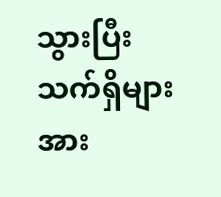သွားပြီး သက်ရှိများအား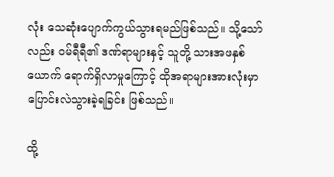လုံး သေဆုံးပျောက်ကွယ်သွားရမည်ဖြစ်သည်။ သို့သော်လည်း ဝမ်ရီရီ၏ ဒဏ်ရာများနှင့် သူတို့ သားအဖနှစ်ယောက် ရောက်ရှိလာမှုကြောင့် ထိုအရာများအားလုံးမှာ ပြောင်းလဲသွားခဲ့ရခြင်း ဖြစ်သည်။

ထို့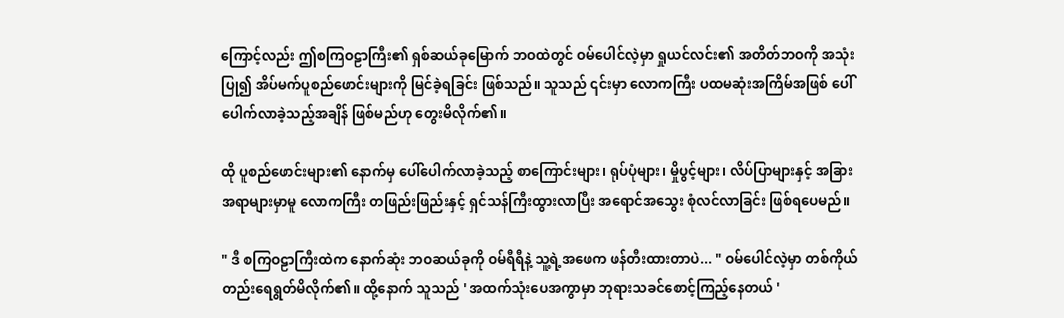ကြောင့်လည်း ဤစကြဝဠာကြီး၏ ရှစ်ဆယ်ခုမြောက် ဘဝထဲတွင် ဝမ်ပေါင်လဲ့မှာ ရှုယင်လင်း၏ အတိတ်ဘဝကို အသုံးပြု၍ အိပ်မက်ပူစည်ဖောင်းများကို မြင်ခဲ့ရခြင်း ဖြစ်သည်။ သူသည် ၎င်းမှာ လောကကြီး ပထမဆုံးအကြိမ်အဖြစ် ပေါ်ပေါက်လာခဲ့သည့်အချိန် ဖြစ်မည်ဟု တွေးမိလိုက်၏။

ထို ပူစည်ဖောင်းများ၏ နောက်မှ ပေါ်ပေါက်လာခဲ့သည့် စာကြောင်းများ၊ ရုပ်ပုံများ၊ မှိုပွင့်များ၊ လိပ်ပြာများနှင့် အခြားအရာများမှာမူ လောကကြီး တဖြည်းဖြည်းနှင့် ရှင်သန်ကြီးထွားလာပြီး အရောင်အသွေး စုံလင်လာခြင်း ဖြစ်ရပေမည်။

" ဒီ စကြဝဠာကြီးထဲက နောက်ဆုံး ဘဝဆယ်ခုကို ဝမ်ရီရီနဲ့ သူ့ရဲ့အဖေက ဖန်တီးထားတာပဲ... " ဝမ်ပေါင်လဲ့မှာ တစ်ကိုယ်တည်းရေရွတ်မိလိုက်၏။ ထို့နောက် သူသည် ' အထက်သုံးပေအကွာမှာ ဘုရားသခင်စောင့်ကြည့်နေတယ် '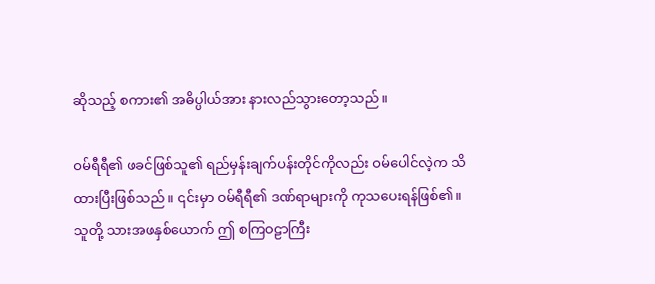ဆိုသည့် စကား၏ အဓိပ္ပါယ်အား နားလည်သွားတော့သည်။

ဝမ်ရီရီ၏ ဖခင်ဖြစ်သူ၏ ရည်မှန်းချက်ပန်းတိုင်ကိုလည်း ဝမ်ပေါင်လဲ့က သိထားပြီးဖြစ်သည်။ ၎င်းမှာ ဝမ်ရီရီ၏ ဒဏ်ရာများကို ကုသပေးရန်ဖြစ်၏။ သူတို့ သားအဖနှစ်ယောက် ဤ စကြဝဠာကြီး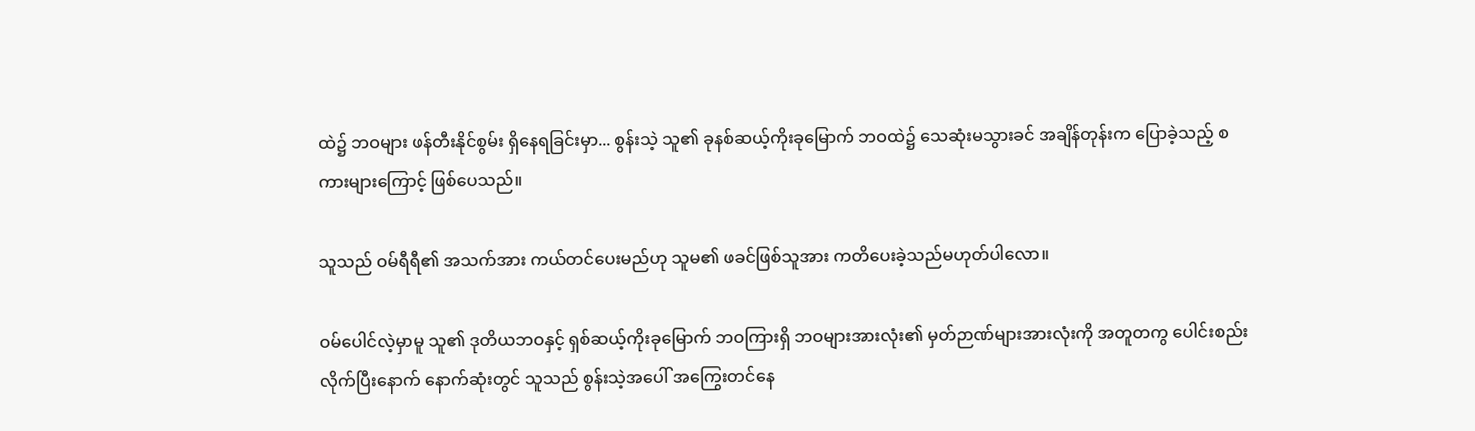ထဲ၌ ဘဝများ ဖန်တီးနိုင်စွမ်း ရှိနေရခြင်းမှာ... စွန်းသဲ့ သူ၏ ခုနစ်ဆယ့်ကိုးခုမြောက် ဘဝထဲ၌ သေဆုံးမသွားခင် အချိန်တုန်းက ပြောခဲ့သည့် စကားများကြောင့် ဖြစ်ပေသည်။

သူသည် ဝမ်ရီရီ၏ အသက်အား ကယ်တင်ပေးမည်ဟု သူမ၏ ဖခင်ဖြစ်သူအား ကတိပေးခဲ့သည်မဟုတ်ပါလော။

ဝမ်ပေါင်လဲ့မှာမူ သူ၏ ဒုတိယဘဝနှင့် ရှစ်ဆယ့်ကိုးခုမြောက် ဘဝကြားရှိ ဘဝများအားလုံး၏ မှတ်ဉာဏ်များအားလုံးကို အတူတကွ ပေါင်းစည်းလိုက်ပြီးနောက် နောက်ဆုံးတွင် သူသည် စွန်းသဲ့အပေါ် အကြွေးတင်နေ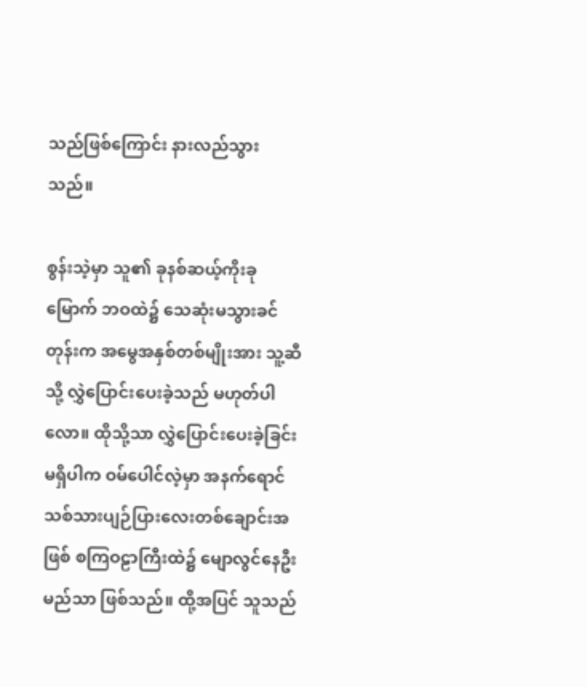သည်ဖြစ်ကြောင်း နားလည်သွားသည်။

စွန်းသဲ့မှာ သူ၏ ခုနစ်ဆယ့်ကိုးခုမြောက် ဘဝထဲ၌ သေဆုံးမသွားခင်တုန်းက အမွေအနှစ်တစ်မျိုးအား သူ့ဆီသို့ လွှဲပြောင်းပေးခဲ့သည် မဟုတ်ပါလော။ ထိုသို့သာ လွှဲပြောင်းပေးခဲ့ခြင်းမရှိပါက ဝမ်ပေါင်လဲ့မှာ အနက်ရောင် သစ်သားပျဉ်ပြားလေးတစ်ချောင်းအဖြစ် စကြဝဠာကြီးထဲ၌ မျောလွင်နေဦးမည်သာ ဖြစ်သည်။ ထို့အပြင် သူသည်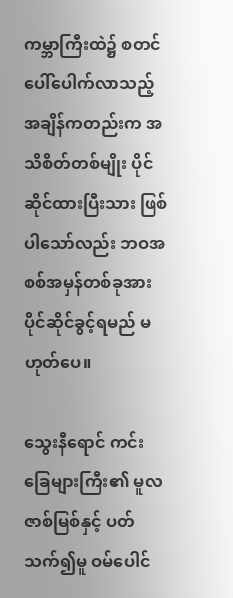ကမ္ဘာကြီးထဲ၌ စတင် ပေါ်ပေါက်လာသည့် အချိန်ကတည်းက အသိစိတ်တစ်မျိုး ပိုင်ဆိုင်ထားပြီးသား ဖြစ်ပါသော်လည်း ဘဝအစစ်အမှန်တစ်ခုအား ပိုင်ဆိုင်ခွင့်ရမည် မဟုတ်ပေ။

သွေးနီရောင် ကင်းခြေများကြီး၏ မူလဇာစ်မြစ်နှင့် ပတ်သက်၍မူ ဝမ်ပေါင်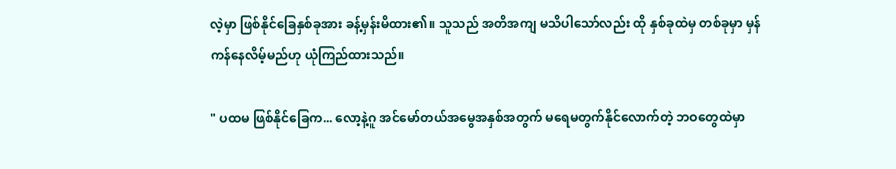လဲ့မှာ ဖြစ်နိုင်ခြေနှစ်ခုအား ခန့်မှန်းမိထား၏။ သူသည် အတိအကျ မသိပါသော်လည်း ထို နှစ်ခုထဲမှ တစ်ခုမှာ မှန်ကန်နေလိမ့်မည်ဟု ယုံကြည်ထားသည်။

" ပထမ ဖြစ်နိုင်ခြေက... လော့နဲ့ဂူ အင်မော်တယ်အမွေအနှစ်အတွက် မရေမတွက်နိုင်လောက်တဲ့ ဘဝတွေထဲမှာ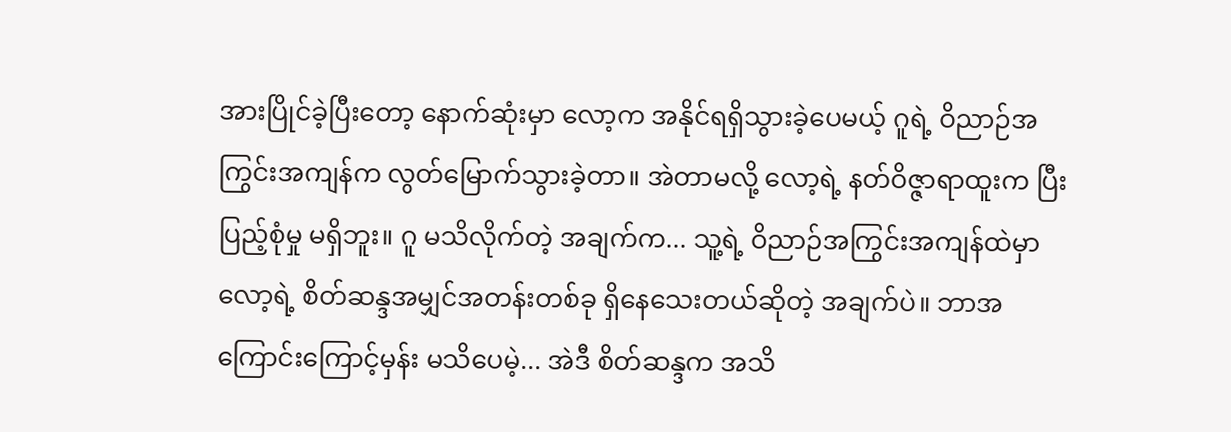အားပြိုင်ခဲ့ပြီးတော့ နောက်ဆုံးမှာ လော့က အနိုင်ရရှိသွားခဲ့ပေမယ့် ဂူရဲ့ ဝိညာဉ်အကြွင်းအကျန်က လွတ်မြောက်သွားခဲ့တာ။ အဲတာမလို့ လော့ရဲ့ နတ်ဝိဇ္ဇာရာထူးက ပြီးပြည့်စုံမှု မရှိဘူး။ ဂူ မသိလိုက်တဲ့ အချက်က... သူ့ရဲ့ ဝိညာဉ်အကြွင်းအကျန်ထဲမှာ လော့ရဲ့ စိတ်ဆန္ဒအမျှင်အတန်းတစ်ခု ရှိနေသေးတယ်ဆိုတဲ့ အချက်ပဲ။ ဘာအကြောင်းကြောင့်မှန်း မသိပေမဲ့... အဲဒီ စိတ်ဆန္ဒက အသိ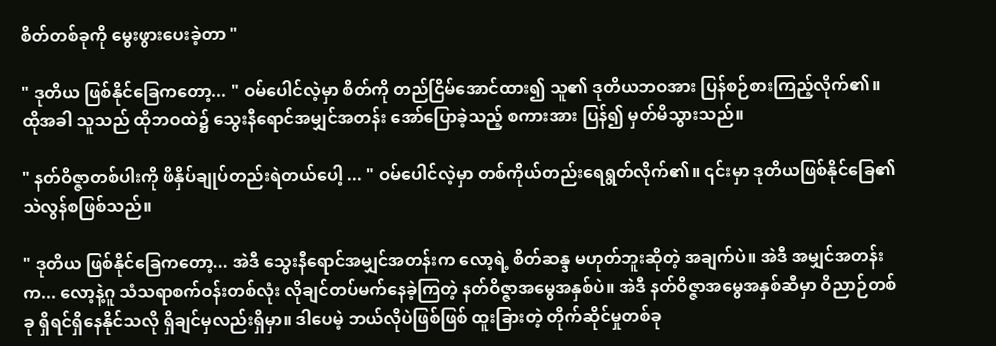စိတ်တစ်ခုကို မွေးဖွားပေးခဲ့တာ "

" ဒုတိယ ဖြစ်နိုင်ခြေကတော့... " ဝမ်ပေါင်လဲ့မှာ စိတ်ကို တည်ငြိမ်အောင်ထား၍ သူ၏ ဒုတိယဘဝအား ပြန်စဉ်စားကြည့်လိုက်၏။ ထိုအခါ သူသည် ထိုဘဝထဲ၌ သွေးနီရောင်အမျှင်အတန်း အော်ပြောခဲ့သည့် စကားအား ပြန်၍ မှတ်မိသွားသည်။

" နတ်ဝိဇ္ဇာတစ်ပါးကို ဖိနှိပ်ချုပ်တည်းရဲတယ်ပေါ့ ... " ဝမ်ပေါင်လဲ့မှာ တစ်ကိုယ်တည်းရေရွတ်လိုက်၏။ ၎င်းမှာ ဒုတိယဖြစ်နိုင်ခြေ၏ သဲလွန်စဖြစ်သည်။

" ဒုတိယ ဖြစ်နိုင်ခြေကတော့... အဲဒီ သွေးနီရောင်အမျှင်အတန်းက လော့ရဲ့ စိတ်ဆန္ဒ မဟုတ်ဘူးဆိုတဲ့ အချက်ပဲ။ အဲဒီ အမျှင်အတန်းက... လော့နဲ့ဂူ သံသရာစက်ဝန်းတစ်လုံး လိုချင်တပ်မက်နေခဲ့ကြတဲ့ နတ်ဝိဇ္ဇာအမွေအနှစ်ပဲ။ အဲဒီ နတ်ဝိဇ္ဇာအမွေအနှစ်ဆီမှာ ဝိညာဉ်တစ်ခု ရှိရင်ရှိနေနိုင်သလို ရှိချင်မှလည်းရှိမှာ။ ဒါပေမဲ့ ဘယ်လိုပဲဖြစ်ဖြစ် ထူးခြားတဲ့ တိုက်ဆိုင်မှုတစ်ခု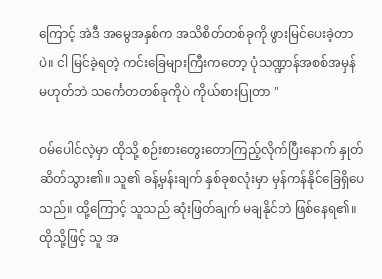ကြောင့် အဲဒီ အမွေအနှစ်က အသိစိတ်တစ်ခုကို ဖွားမြင်ပေးခဲ့တာပဲ။ ငါ မြင်ခဲ့ရတဲ့ ကင်းခြေများကြီးကတော့ ပုံသဏ္ဍာန်အစစ်အမှန် မဟုတ်ဘဲ သင်္ကေတတစ်ခုကိုပဲ ကိုယ်စားပြုတာ "

ဝမ်ပေါင်လဲ့မှာ ထိုသို့ စဉ်းစားတွေးတောကြည့်လိုက်ပြီးနောက် နှုတ်ဆိတ်သွား၏။ သူ၏ ခန့်မှန်းချက် နှစ်ခုစလုံးမှာ မှန်ကန်နိုင်ခြေရှိပေသည်။ ထို့ကြောင့် သူသည် ဆုံးဖြတ်ချက် မချနိုင်ဘဲ ဖြစ်နေရ၏။ ထိုသို့ဖြင့် သူ အ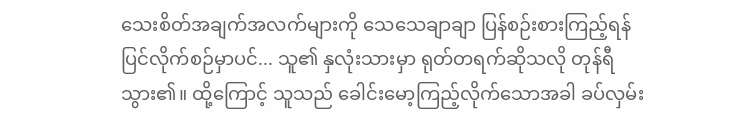သေးစိတ်အချက်အလက်များကို သေသေချာချာ ပြန်စဉ်းစားကြည့်ရန် ပြင်လိုက်စဉ်မှာပင်... သူ၏ နှလုံးသားမှာ ရုတ်တရက်ဆိုသလို တုန်ရီသွား၏။ ထို့ကြောင့် သူသည် ခေါင်းမော့ကြည့်လိုက်သောအခါ ခပ်လှမ်း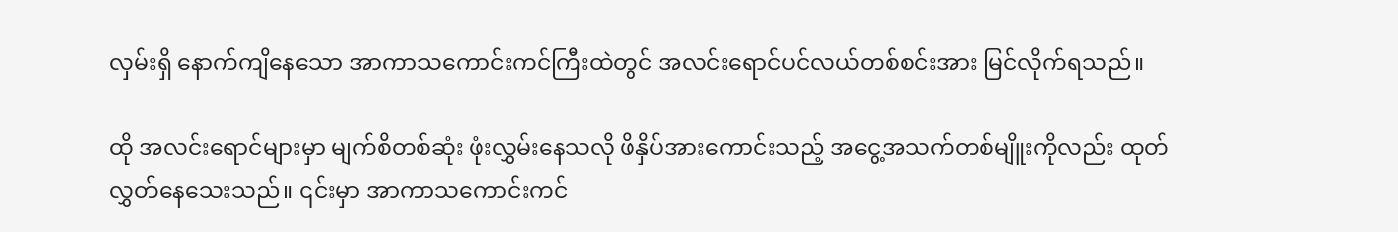လှမ်းရှိ နောက်ကျိနေသော အာကာသကောင်းကင်ကြီးထဲတွင် အလင်းရောင်ပင်လယ်တစ်စင်းအား မြင်လိုက်ရသည်။

ထို အလင်းရောင်များမှာ မျက်စိတစ်ဆုံး ဖုံးလွှမ်းနေသလို ဖိနှိပ်အားကောင်းသည့် အငွေ့အသက်တစ်မျိူးကိုလည်း ထုတ်လွှတ်နေသေးသည်။ ၎င်းမှာ အာကာသကောင်းကင်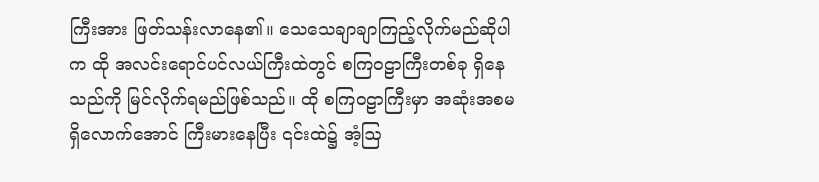ကြီးအား ဖြတ်သန်းလာနေ၏။ သေသေချာချာကြည့်လိုက်မည်ဆိုပါက ထို အလင်းရောင်ပင်လယ်ကြီးထဲတွင် စကြဝဠာကြီးတစ်ခု ရှိနေသည်ကို မြင်လိုက်ရမည်ဖြစ်သည်။ ထို စကြဝဠာကြီးမှာ အဆုံးအစမရှိလောက်အောင် ကြီးမားနေပြီး ၎င်းထဲ၌ အံ့ဩ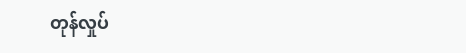တုန်လှုပ်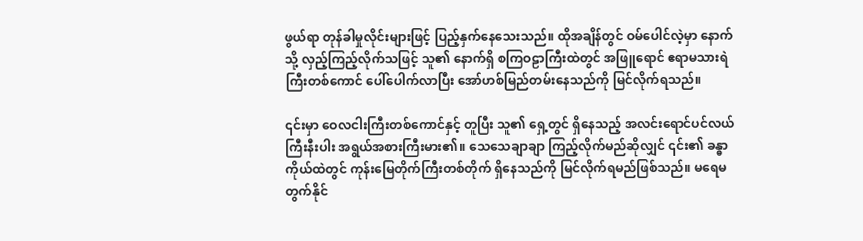ဖွယ်ရာ တုန်ခါမှုလိုင်းများဖြင့် ပြည့်နှက်နေသေးသည်။ ထိုအချိန်တွင် ဝမ်ပေါင်လဲ့မှာ နောက်သို့ လှည့်ကြည့်လိုက်သဖြင့် သူ၏ နောက်ရှိ စကြဝဠာကြီးထဲတွင် အဖြူရောင် ဧရာမသားရဲကြီးတစ်ကောင် ပေါ်ပေါက်လာပြီး အော်ဟစ်မြည်တမ်းနေသည်ကို မြင်လိုက်ရသည်။

၎င်းမှာ ဝေလငါးကြီးတစ်ကောင်နှင့် တူပြီး သူ၏ ရှေ့တွင် ရှိနေသည့် အလင်းရောင်ပင်လယ်ကြီးနီးပါး အရွယ်အစားကြီးမား၏။ သေသေချာချာ ကြည့်လိုက်မည်ဆိုလျှင် ၎င်း၏ ခန္ဓာကိုယ်ထဲတွင် ကုန်းမြေတိုက်ကြီးတစ်တိုက် ရှိနေသည်ကို မြင်လိုက်ရမည်ဖြစ်သည်။ မရေမတွက်နိုင်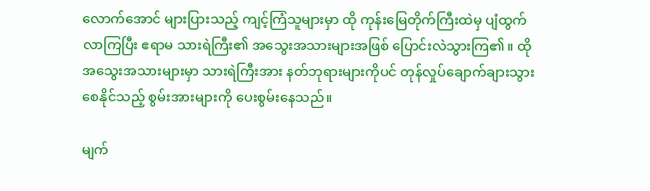လောက်အောင် များပြားသည့် ကျင့်ကြံသူများမှာ ထို ကုန်းမြေတိုက်ကြီးထဲမှ ပျံထွက်လာကြပြီး ဧရာမ သားရဲကြီး၏ အသွေးအသားများအဖြစ် ပြောင်းလဲသွားကြ၏။ ထို အသွေးအသားများမှာ သားရဲကြီးအား နတ်ဘုရားများကိုပင် တုန်လှုပ်ချောက်ချားသွားစေနိုင်သည့် စွမ်းအားများကို ပေးစွမ်းနေသည်။

မျက်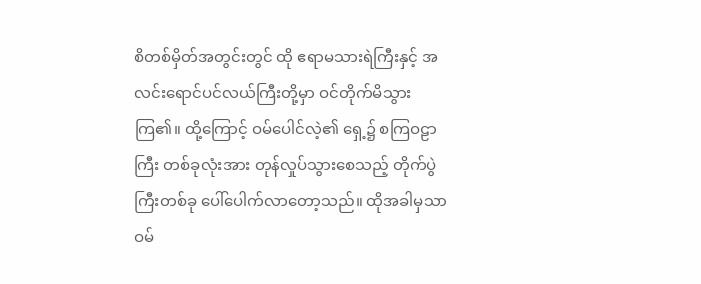စိတစ်မှိတ်အတွင်းတွင် ထို ဧရာမသားရဲကြီးနှင့် အလင်းရောင်ပင်လယ်ကြီးတို့မှာ ဝင်တိုက်မိသွားကြ၏။ ထို့ကြောင့် ဝမ်ပေါင်လဲ့၏ ရှေ့၌ စကြဝဠာကြီး တစ်ခုလုံးအား တုန်လှုပ်သွားစေသည့် တိုက်ပွဲကြီးတစ်ခု ပေါ်ပေါက်လာတော့သည်။ ထိုအခါမှသာ ဝမ်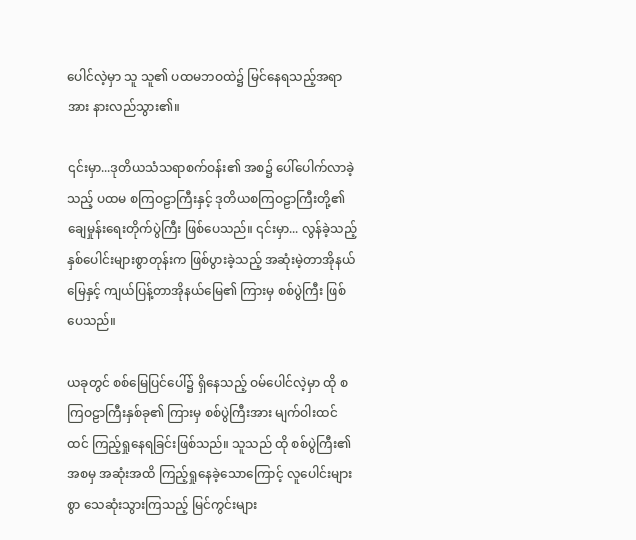ပေါင်လဲ့မှာ သူ သူ၏ ပထမဘဝထဲ၌ မြင်နေရသည့်အရာအား နားလည်သွား၏။

၎င်းမှာ...ဒုတိယသံသရာစက်ဝန်း၏ အစ၌ ပေါ်ပေါက်လာခဲ့သည့် ပထမ စကြဝဠာကြီးနှင့် ဒုတိယစကြဝဠာကြီးတို့၏ ချေမှုန်းရေးတိုက်ပွဲကြီး ဖြစ်ပေသည်။ ၎င်းမှာ... လွန်ခဲ့သည့် နှစ်ပေါင်းများစွာတုန်းက ဖြစ်ပွားခဲ့သည့် အဆုံးမဲ့တာအိုနယ်မြေနှင့် ကျယ်ပြန့်တာအိုနယ်မြေ၏ ကြားမှ စစ်ပွဲကြီး ဖြစ်ပေသည်။

ယခုတွင် စစ်မြေပြင်ပေါ်၌ ရှိနေသည့် ဝမ်ပေါင်လဲ့မှာ ထို စကြဝဠာကြီးနှစ်ခု၏ ကြားမှ စစ်ပွဲကြီးအား မျက်ဝါးထင်ထင် ကြည့်ရှုနေရခြင်းဖြစ်သည်။ သူသည် ထို စစ်ပွဲကြီး၏ အစမှ အဆုံးအထိ ကြည့်ရှုနေခဲ့သောကြောင့် လူပေါင်းများစွာ သေဆုံးသွားကြသည့် မြင်ကွင်းများ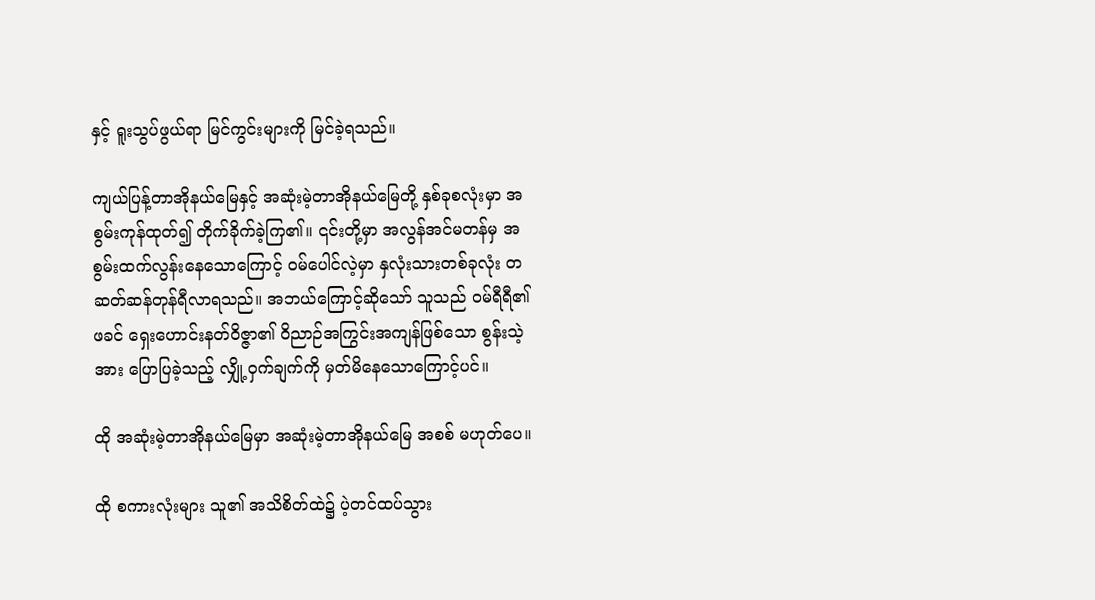နှင့် ရူးသွပ်ဖွယ်ရာ မြင်ကွင်းများကို မြင်ခဲ့ရသည်။

ကျယ်ပြန့်တာအိုနယ်မြေနှင့် အဆုံးမဲ့တာအိုနယ်မြေတို့ နှစ်ခုစလုံးမှာ အစွမ်းကုန်ထုတ်၍ တိုက်ခိုက်ခဲ့ကြ၏။ ၎င်းတို့မှာ အလွန်အင်မတန်မှ အစွမ်းထက်လွန်းနေသောကြောင့် ဝမ်ပေါင်လဲ့မှာ နှလုံးသားတစ်ခုလုံး တဆတ်ဆန်တုန်ရီလာရသည်။ အဘယ်ကြောင့်ဆိုသော် သူသည် ဝမ်ရီရီ၏ ဖခင် ရှေးဟောင်းနတ်ဝိဇ္ဇာ၏ ဝိညာဉ်အကြွင်းအကျန်ဖြစ်သော စွန်းသဲ့အား ပြောပြခဲ့သည့် လျှို့ဝှက်ချက်ကို မှတ်မိနေသောကြောင့်ပင်။

ထို အဆုံးမဲ့တာအိုနယ်မြေမှာ အဆုံးမဲ့တာအိုနယ်မြေ အစစ် မဟုတ်ပေ။

ထို စကားလုံးများ သူ၏ အသိစိတ်ထဲ၌ ပဲ့တင်ထပ်သွား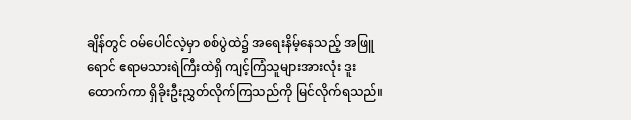ချိန်တွင် ဝမ်ပေါင်လဲ့မှာ စစ်ပွဲထဲ၌ အရေးနိမ့်နေသည့် အဖြူရောင် ဧရာမသားရဲကြီးထဲရှိ ကျင့်ကြံသူများအားလုံး ဒူးထောက်ကာ ရှိခိုးဦးညွှတ်လိုက်ကြသည်ကို မြင်လိုက်ရသည်။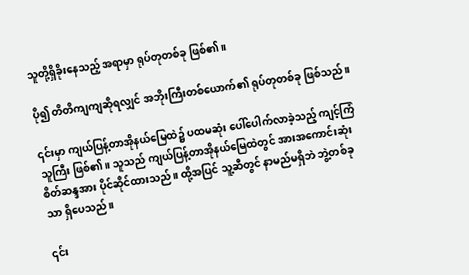သူတို့ရှိခိုးနေသည့် အရာမှာ ရုပ်တုတစ်ခု ဖြစ်၏။

ပို၍ တိတိကျကျဆိုရလျှင် အဘိုးကြီးတစ်ယောက်၏ ရုပ်တုတစ်ခု ဖြစ်သည်။

၎င်းမှာ ကျယ်ပြန့်တာအိုနယ်မြေထဲ၌ ပထမဆုံး ပေါ်ပေါက်လာခဲ့သည့် ကျင့်ကြံသူကြီး ဖြစ်၏။ သူသည် ကျယ်ပြန့်တာအိုနယ်မြေထဲတွင် အားအကောင်းဆုံး စိတ်ဆန္ဒအား ပိုင်ဆိုင်ထားသည်။ ထို့အပြင် သူ့ဆီတွင် နာမည်မရှိဘဲ ဘွဲ့တစ်ခုသာ ရှိပေသည်။

၎င်း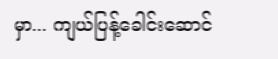မှာ... ကျယ်ပြန့်ခေါင်းဆောင်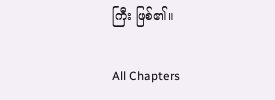ကြီး ဖြစ်၏။

All Chapters